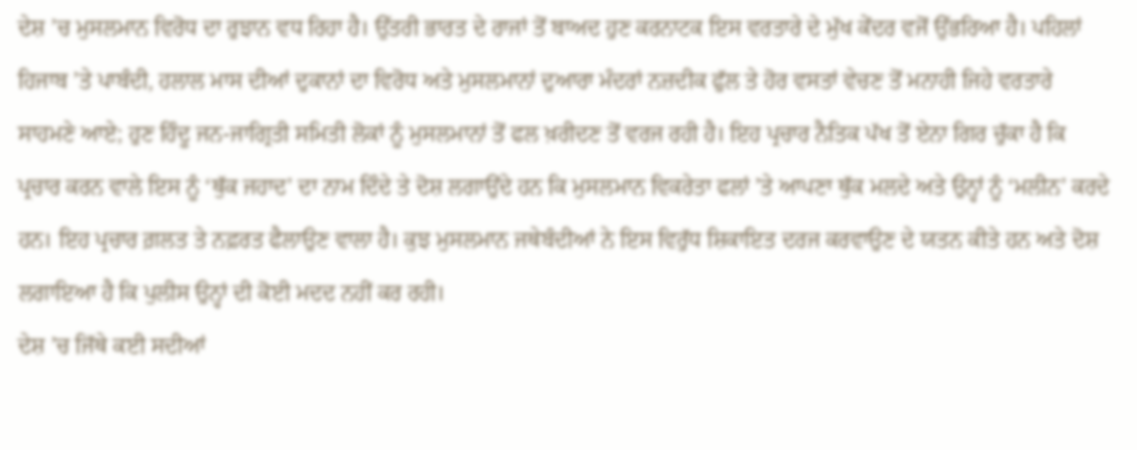ਦੇਸ਼ ’ਚ ਮੁਸਲਮਾਨ ਵਿਰੋਧ ਦਾ ਰੁਝਾਨ ਵਧ ਰਿਹਾ ਹੈ। ਉੱਤਰੀ ਭਾਰਤ ਦੇ ਰਾਜਾਂ ਤੋਂ ਬਾਅਦ ਹੁਣ ਕਰਨਾਟਕ ਇਸ ਵਰਤਾਰੇ ਦੇ ਮੁੱਖ ਕੇਂਦਰ ਵਜੋਂ ਉੱਭਰਿਆ ਹੈ। ਪਹਿਲਾਂ ਹਿਜਾਬ ’ਤੇ ਪਾਬੰਦੀ, ਹਲਾਲ ਮਾਸ ਦੀਆਂ ਦੁਕਾਨਾਂ ਦਾ ਵਿਰੋਧ ਅਤੇ ਮੁਸਲਮਾਨਾਂ ਦੁਆਰਾ ਮੰਦਰਾਂ ਨਜ਼ਦੀਕ ਫੁੱਲ ਤੇ ਹੋਰ ਵਸਤਾਂ ਵੇਚਣ ਤੋਂ ਮਨਾਹੀ ਜਿਹੇ ਵਰਤਾਰੇ ਸਾਹਮਣੇ ਆਏ; ਹੁਣ ਹਿੰਦੂ ਜਨ-ਜਾਗ੍ਰਿਤੀ ਸਮਿਤੀ ਲੋਕਾਂ ਨੂੰ ਮੁਸਲਮਾਨਾਂ ਤੋਂ ਫਲ ਖ਼ਰੀਦਣ ਤੋਂ ਵਰਜ ਰਹੀ ਹੈ। ਇਹ ਪ੍ਰਚਾਰ ਨੈਤਿਕ ਪੱਖ ਤੋਂ ਏਨਾ ਗਿਰ ਚੁੱਕਾ ਹੈ ਕਿ ਪ੍ਰਚਾਰ ਕਰਨ ਵਾਲੇ ਇਸ ਨੂੰ ‘ਥੁੱਕ ਜਹਾਦ’ ਦਾ ਨਾਮ ਦਿੰਦੇ ਤੇ ਦੋਸ਼ ਲਗਾਉਂਦੇ ਹਨ ਕਿ ਮੁਸਲਮਾਨ ਵਿਕਰੇਤਾ ਫਲਾਂ ’ਤੇ ਆਪਣਾ ਥੁੱਕ ਮਲਦੇ ਅਤੇ ਉਨ੍ਹਾਂ ਨੂੰ ‘ਮਲੀਨ’ ਕਰਦੇ ਹਨ। ਇਹ ਪ੍ਰਚਾਰ ਗ਼ਲਤ ਤੇ ਨਫ਼ਰਤ ਫੈਲਾਉਣ ਵਾਲਾ ਹੈ। ਕੁਝ ਮੁਸਲਮਾਨ ਜਥੇਬੰਦੀਆਂ ਨੇ ਇਸ ਵਿਰੁੱਧ ਸ਼ਿਕਾਇਤ ਦਰਜ ਕਰਵਾਉਣ ਦੇ ਯਤਨ ਕੀਤੇ ਹਨ ਅਤੇ ਦੋਸ਼ ਲਗਾਇਆ ਹੈ ਕਿ ਪੁਲੀਸ ਉਨ੍ਹਾਂ ਦੀ ਕੋਈ ਮਦਦ ਨਹੀਂ ਕਰ ਰਹੀ।
ਦੇਸ਼ ’ਚ ਜਿੱਥੇ ਕਈ ਸਦੀਆਂ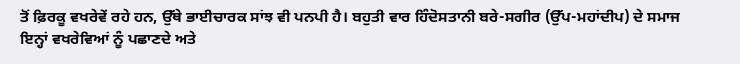ਤੋਂ ਫ਼ਿਰਕੂ ਵਖਰੇਵੇਂ ਰਹੇ ਹਨ, ਉੱਥੇ ਭਾਈਚਾਰਕ ਸਾਂਝ ਵੀ ਪਨਪੀ ਹੈ। ਬਹੁਤੀ ਵਾਰ ਹਿੰਦੋਸਤਾਨੀ ਬਰੇ-ਸਗੀਰ (ਉੱਪ-ਮਹਾਂਦੀਪ) ਦੇ ਸਮਾਜ ਇਨ੍ਹਾਂ ਵਖਰੇਵਿਆਂ ਨੂੰ ਪਛਾਣਦੇ ਅਤੇ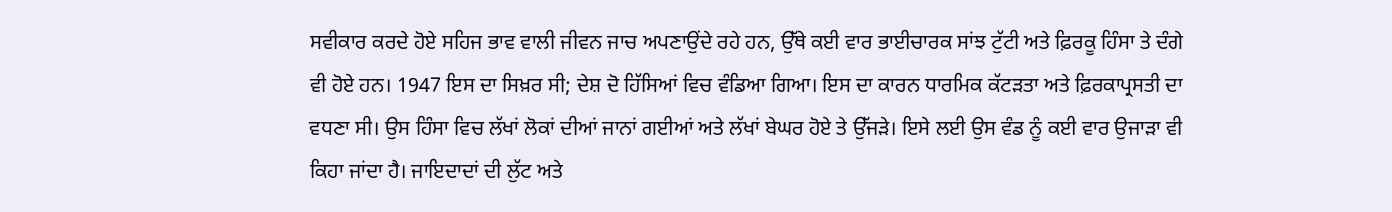ਸਵੀਕਾਰ ਕਰਦੇ ਹੋਏ ਸਹਿਜ ਭਾਵ ਵਾਲੀ ਜੀਵਨ ਜਾਚ ਅਪਣਾਉਂਦੇ ਰਹੇ ਹਨ, ਉੱਥੇ ਕਈ ਵਾਰ ਭਾਈਚਾਰਕ ਸਾਂਝ ਟੁੱਟੀ ਅਤੇ ਫ਼ਿਰਕੂ ਹਿੰਸਾ ਤੇ ਦੰਗੇ ਵੀ ਹੋਏ ਹਨ। 1947 ਇਸ ਦਾ ਸਿਖ਼ਰ ਸੀ; ਦੇਸ਼ ਦੋ ਹਿੱਸਿਆਂ ਵਿਚ ਵੰਡਿਆ ਗਿਆ। ਇਸ ਦਾ ਕਾਰਨ ਧਾਰਮਿਕ ਕੱਟੜਤਾ ਅਤੇ ਫ਼ਿਰਕਾਪ੍ਰਸਤੀ ਦਾ ਵਧਣਾ ਸੀ। ਉਸ ਹਿੰਸਾ ਵਿਚ ਲੱਖਾਂ ਲੋਕਾਂ ਦੀਆਂ ਜਾਨਾਂ ਗਈਆਂ ਅਤੇ ਲੱਖਾਂ ਬੇਘਰ ਹੋਏ ਤੇ ਉੱਜੜੇ। ਇਸੇ ਲਈ ਉਸ ਵੰਡ ਨੂੰ ਕਈ ਵਾਰ ਉਜਾੜਾ ਵੀ ਕਿਹਾ ਜਾਂਦਾ ਹੈ। ਜਾਇਦਾਦਾਂ ਦੀ ਲੁੱਟ ਅਤੇ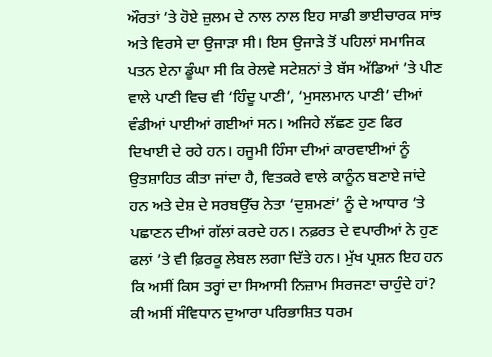ਔਰਤਾਂ ’ਤੇ ਹੋਏ ਜ਼ੁਲਮ ਦੇ ਨਾਲ ਨਾਲ ਇਹ ਸਾਡੀ ਭਾਈਚਾਰਕ ਸਾਂਝ ਅਤੇ ਵਿਰਸੇ ਦਾ ਉਜਾੜਾ ਸੀ। ਇਸ ਉਜਾੜੇ ਤੋਂ ਪਹਿਲਾਂ ਸਮਾਜਿਕ ਪਤਨ ਏਨਾ ਡੂੰਘਾ ਸੀ ਕਿ ਰੇਲਵੇ ਸਟੇਸ਼ਨਾਂ ਤੇ ਬੱਸ ਅੱਡਿਆਂ ’ਤੇ ਪੀਣ ਵਾਲੇ ਪਾਣੀ ਵਿਚ ਵੀ ‘ਹਿੰਦੂ ਪਾਣੀ’, ‘ਮੁਸਲਮਾਨ ਪਾਣੀ’ ਦੀਆਂ ਵੰਡੀਆਂ ਪਾਈਆਂ ਗਈਆਂ ਸਨ। ਅਜਿਹੇ ਲੱਛਣ ਹੁਣ ਫਿਰ ਦਿਖਾਈ ਦੇ ਰਹੇ ਹਨ। ਹਜੂਮੀ ਹਿੰਸਾ ਦੀਆਂ ਕਾਰਵਾਈਆਂ ਨੂੰ ਉਤਸ਼ਾਹਿਤ ਕੀਤਾ ਜਾਂਦਾ ਹੈ, ਵਿਤਕਰੇ ਵਾਲੇ ਕਾਨੂੰਨ ਬਣਾਏ ਜਾਂਦੇ ਹਨ ਅਤੇ ਦੇਸ਼ ਦੇ ਸਰਬਉੱਚ ਨੇਤਾ ‘ਦੁਸ਼ਮਣਾਂ’ ਨੂੰ ਦੇ ਆਧਾਰ ’ਤੇ ਪਛਾਣਨ ਦੀਆਂ ਗੱਲਾਂ ਕਰਦੇ ਹਨ। ਨਫ਼ਰਤ ਦੇ ਵਪਾਰੀਆਂ ਨੇ ਹੁਣ ਫਲਾਂ ’ਤੇ ਵੀ ਫ਼ਿਰਕੂ ਲੇਬਲ ਲਗਾ ਦਿੱਤੇ ਹਨ। ਮੁੱਖ ਪ੍ਰਸ਼ਨ ਇਹ ਹਨ ਕਿ ਅਸੀਂ ਕਿਸ ਤਰ੍ਹਾਂ ਦਾ ਸਿਆਸੀ ਨਿਜ਼ਾਮ ਸਿਰਜਣਾ ਚਾਹੁੰਦੇ ਹਾਂ? ਕੀ ਅਸੀਂ ਸੰਵਿਧਾਨ ਦੁਆਰਾ ਪਰਿਭਾਸ਼ਿਤ ਧਰਮ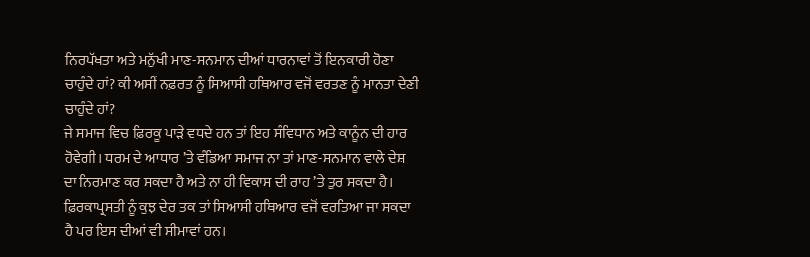ਨਿਰਪੱਖਤਾ ਅਤੇ ਮਨੁੱਖੀ ਮਾਣ-ਸਨਮਾਨ ਦੀਆਂ ਧਾਰਨਾਵਾਂ ਤੋਂ ਇਨਕਾਰੀ ਹੋਣਾ ਚਾਹੁੰਦੇ ਹਾਂ? ਕੀ ਅਸੀਂ ਨਫ਼ਰਤ ਨੂੰ ਸਿਆਸੀ ਹਥਿਆਰ ਵਜੋਂ ਵਰਤਣ ਨੂੰ ਮਾਨਤਾ ਦੇਣੀ ਚਾਹੁੰਦੇ ਹਾਂ?
ਜੇ ਸਮਾਜ ਵਿਚ ਫ਼ਿਰਕੂ ਪਾੜੇ ਵਧਦੇ ਹਨ ਤਾਂ ਇਹ ਸੰਵਿਧਾਨ ਅਤੇ ਕਾਨੂੰਨ ਦੀ ਹਾਰ ਹੋਵੇਗੀ। ਧਰਮ ਦੇ ਆਧਾਰ ’ਤੇ ਵੰਡਿਆ ਸਮਾਜ ਨਾ ਤਾਂ ਮਾਣ-ਸਨਮਾਨ ਵਾਲੇ ਦੇਸ਼ ਦਾ ਨਿਰਮਾਣ ਕਰ ਸਕਦਾ ਹੈ ਅਤੇ ਨਾ ਹੀ ਵਿਕਾਸ ਦੀ ਰਾਹ ’ਤੇ ਤੁਰ ਸਕਦਾ ਹੈ। ਫ਼ਿਰਕਾਪ੍ਰਸਤੀ ਨੂੰ ਕੁਝ ਦੇਰ ਤਕ ਤਾਂ ਸਿਆਸੀ ਹਥਿਆਰ ਵਜੋਂ ਵਰਤਿਆ ਜਾ ਸਕਦਾ ਹੈ ਪਰ ਇਸ ਦੀਆਂ ਵੀ ਸੀਮਾਵਾਂ ਹਨ।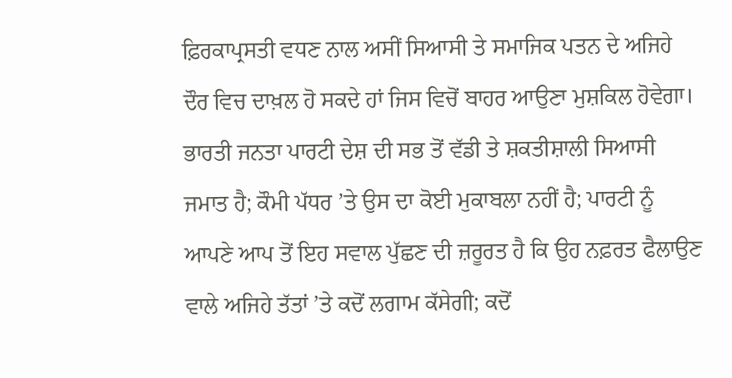ਫ਼ਿਰਕਾਪ੍ਰਸਤੀ ਵਧਣ ਨਾਲ ਅਸੀਂ ਸਿਆਸੀ ਤੇ ਸਮਾਜਿਕ ਪਤਨ ਦੇ ਅਜਿਹੇ ਦੌਰ ਵਿਚ ਦਾਖ਼ਲ ਹੋ ਸਕਦੇ ਹਾਂ ਜਿਸ ਵਿਚੋਂ ਬਾਹਰ ਆਉਣਾ ਮੁਸ਼ਕਿਲ ਹੋਵੇਗਾ। ਭਾਰਤੀ ਜਨਤਾ ਪਾਰਟੀ ਦੇਸ਼ ਦੀ ਸਭ ਤੋਂ ਵੱਡੀ ਤੇ ਸ਼ਕਤੀਸ਼ਾਲੀ ਸਿਆਸੀ ਜਮਾਤ ਹੈ; ਕੌਮੀ ਪੱਧਰ ’ਤੇ ਉਸ ਦਾ ਕੋਈ ਮੁਕਾਬਲਾ ਨਹੀਂ ਹੈ; ਪਾਰਟੀ ਨੂੰ ਆਪਣੇ ਆਪ ਤੋਂ ਇਹ ਸਵਾਲ ਪੁੱਛਣ ਦੀ ਜ਼ਰੂਰਤ ਹੈ ਕਿ ਉਹ ਨਫ਼ਰਤ ਫੈਲਾਉਣ ਵਾਲੇ ਅਜਿਹੇ ਤੱਤਾਂ ’ਤੇ ਕਦੋਂ ਲਗਾਮ ਕੱਸੇਗੀ; ਕਦੋਂ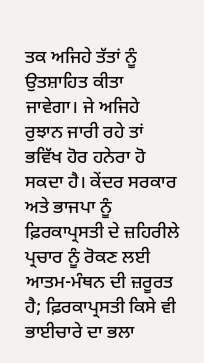ਤਕ ਅਜਿਹੇ ਤੱਤਾਂ ਨੂੰ ਉਤਸ਼ਾਹਿਤ ਕੀਤਾ ਜਾਵੇਗਾ। ਜੇ ਅਜਿਹੇ ਰੁਝਾਨ ਜਾਰੀ ਰਹੇ ਤਾਂ ਭਵਿੱਖ ਹੋਰ ਹਨੇਰਾ ਹੋ ਸਕਦਾ ਹੈ। ਕੇਂਦਰ ਸਰਕਾਰ ਅਤੇ ਭਾਜਪਾ ਨੂੰ ਫ਼ਿਰਕਾਪ੍ਰਸਤੀ ਦੇ ਜ਼ਹਿਰੀਲੇ ਪ੍ਰਚਾਰ ਨੂੰ ਰੋਕਣ ਲਈ ਆਤਮ-ਮੰਥਨ ਦੀ ਜ਼ਰੂਰਤ ਹੈ; ਫ਼ਿਰਕਾਪ੍ਰਸਤੀ ਕਿਸੇ ਵੀ ਭਾਈਚਾਰੇ ਦਾ ਭਲਾ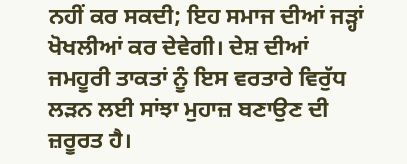ਨਹੀਂ ਕਰ ਸਕਦੀ; ਇਹ ਸਮਾਜ ਦੀਆਂ ਜੜ੍ਹਾਂ ਖੋਖਲੀਆਂ ਕਰ ਦੇਵੇਗੀ। ਦੇਸ਼ ਦੀਆਂ ਜਮਹੂਰੀ ਤਾਕਤਾਂ ਨੂੰ ਇਸ ਵਰਤਾਰੇ ਵਿਰੁੱਧ ਲੜਨ ਲਈ ਸਾਂਝਾ ਮੁਹਾਜ਼ ਬਣਾਉਣ ਦੀ ਜ਼ਰੂਰਤ ਹੈ।